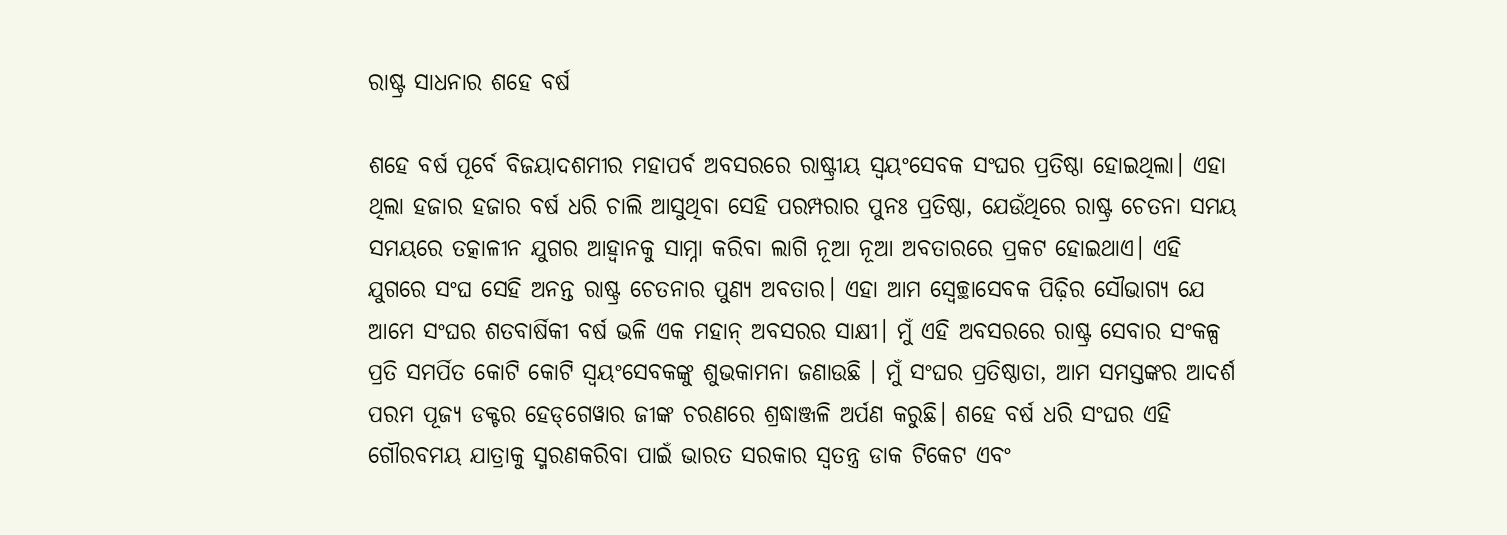ରାଷ୍ଟ୍ର ସାଧନାର ଶହେ ବର୍ଷ

ଶହେ ବର୍ଷ ପୂର୍ବେ ବିଜୟାଦଶମୀର ମହାପର୍ବ ଅବସରରେ ରାଷ୍ଟ୍ରୀୟ ସ୍ବୟଂସେବକ ସଂଘର ପ୍ରତିଷ୍ଠା ହୋଇଥିଲା। ଏହା ଥିଲା ହଜାର ହଜାର ବର୍ଷ ଧରି ଚାଲି ଆସୁଥିବା ସେହି ପରମ୍ପରାର ପୁନଃ ପ୍ରତିଷ୍ଠା, ଯେଉଁଥିରେ ରାଷ୍ଟ୍ର ଚେତନା ସମୟ ସମୟରେ ତତ୍କାଳୀନ ଯୁଗର ଆହ୍ବାନକୁ ସାମ୍ନା କରିବା ଲାଗି ନୂଆ ନୂଆ ଅବତାରରେ ପ୍ରକଟ ହୋଇଥାଏ। ଏହି ଯୁଗରେ ସଂଘ ସେହି ଅନନ୍ତ ରାଷ୍ଟ୍ର ଚେତନାର ପୁଣ୍ୟ ଅବତାର। ଏହା ଆମ ସ୍ବେଚ୍ଛାସେବକ ପିଢ଼ିର ସୌଭାଗ୍ୟ ଯେ ଆମେ ସଂଘର ଶତବାର୍ଷିକୀ ବର୍ଷ ଭଳି ଏକ ମହାନ୍‌ ଅବସରର ସାକ୍ଷୀ। ମୁଁ ଏହି ଅବସରରେ ରାଷ୍ଟ୍ର ସେବାର ସଂକଳ୍ପ ପ୍ରତି ସମର୍ପିତ କୋଟି କୋଟି ସ୍ବୟଂସେବକଙ୍କୁ ଶୁଭକାମନା ଜଣାଉଛି । ମୁଁ ସଂଘର ପ୍ରତିଷ୍ଠାତା, ଆମ ସମସ୍ତଙ୍କର ଆଦର୍ଶ ପରମ ପୂଜ୍ୟ ଡକ୍ଟର ହେଡ୍‌ଗେୱାର ଜୀଙ୍କ ଚରଣରେ ଶ୍ରଦ୍ଧାଞ୍ଜଳି ଅର୍ପଣ କରୁଛି। ଶହେ ବର୍ଷ ଧରି ସଂଘର ଏହି ଗୌରବମୟ ଯାତ୍ରାକୁ ସ୍ମରଣକରିବା ପାଇଁ ଭାରତ ସରକାର ସ୍ବତନ୍ତ୍ର ଡାକ ଟିକେଟ ଏବଂ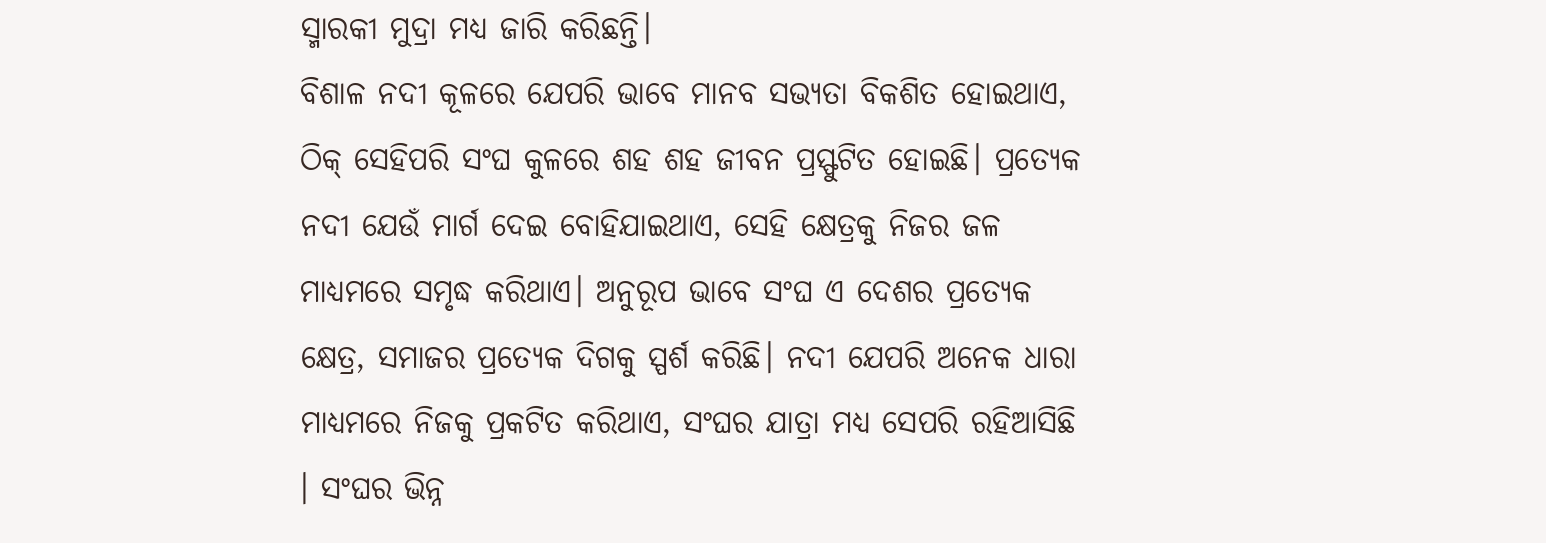ସ୍ମାରକୀ ମୁଦ୍ରା ମଧ୍ୟ ଜାରି କରିଛନ୍ତି।
ବିଶାଳ ନଦୀ କୂଳରେ ଯେପରି ଭାବେ ମାନବ ସଭ୍ୟତା ବିକଶିତ ହୋଇଥାଏ, ଠିକ୍‌ ସେହିପରି ସଂଘ କୁଳରେ ଶହ ଶହ ଜୀବନ ପ୍ରସ୍ଫୁଟିତ ହୋଇଛି। ପ୍ରତ୍ୟେକ ନଦୀ ଯେଉଁ ମାର୍ଗ ଦେଇ ବୋହିଯାଇଥାଏ, ସେହି କ୍ଷେତ୍ରକୁ ନିଜର ଜଳ ମାଧ୍ୟମରେ ସମୃଦ୍ଧ କରିଥାଏ। ଅନୁରୂପ ଭାବେ ସଂଘ ଏ ଦେଶର ପ୍ରତ୍ୟେକ କ୍ଷେତ୍ର, ସମାଜର ପ୍ରତ୍ୟେକ ଦିଗକୁ ସ୍ପର୍ଶ କରିଛି। ନଦୀ ଯେପରି ଅନେକ ଧାରା ମାଧ୍ୟମରେ ନିଜକୁ ପ୍ରକଟିତ କରିଥାଏ, ସଂଘର ଯାତ୍ରା ମଧ୍ୟ ସେପରି ରହିଆସିଛି । ସଂଘର ଭିନ୍ନ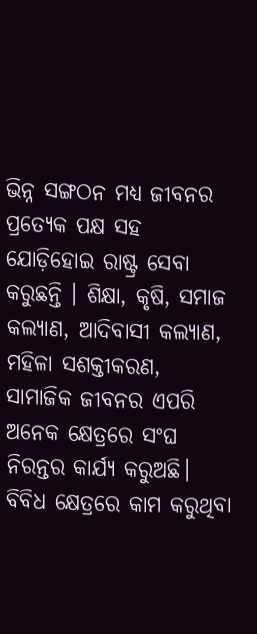ଭିନ୍ନ ସଙ୍ଗଠନ ମଧ୍ୟ ଜୀବନର ପ୍ରତ୍ୟେକ ପକ୍ଷ ସହ ଯୋଡ଼ିହୋଇ ରାଷ୍ଟ୍ର ସେବା କରୁଛନ୍ତି । ଶିକ୍ଷା, କୃଷି, ସମାଜ କଲ୍ୟାଣ, ଆଦିବାସୀ କଲ୍ୟାଣ, ମହିଳା ସଶକ୍ତୀକରଣ, ସାମାଜିକ ଜୀବନର ଏପରି ଅନେକ କ୍ଷେତ୍ରରେ ସଂଘ ନିରନ୍ତର କାର୍ଯ୍ୟ କରୁଅଛି। ବିବିଧ କ୍ଷେତ୍ରରେ କାମ କରୁଥିବା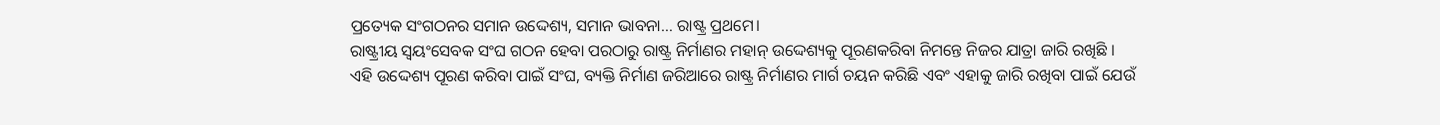ପ୍ରତ୍ୟେକ ସଂଗଠନର ସମାନ ଉଦ୍ଦେଶ୍ୟ, ସମାନ ଭାବନା… ରାଷ୍ଟ୍ର ପ୍ରଥମେ।
ରାଷ୍ଟ୍ରୀୟ ସ୍ବୟଂସେବକ ସଂଘ ଗଠନ ହେବା ପରଠାରୁ ରାଷ୍ଟ୍ର ନିର୍ମାଣର ମହାନ୍‌ ଉଦ୍ଦେଶ୍ୟକୁ ପୂରଣକରିବା ନିମନ୍ତେ ନିଜର ଯାତ୍ରା ଜାରି ରଖିଛି ।
ଏହି ଉଦ୍ଦେଶ୍ୟ ପୂରଣ କରିବା ପାଇଁ ସଂଘ, ବ୍ୟକ୍ତି ନିର୍ମାଣ ଜରିଆରେ ରାଷ୍ଟ୍ର ନିର୍ମାଣର ମାର୍ଗ ଚୟନ କରିଛି ଏବଂ ଏହାକୁ ଜାରି ରଖିବା ପାଇଁ ଯେଉଁ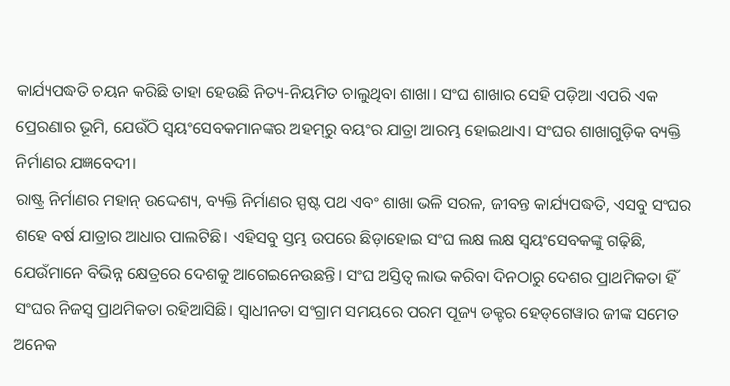କାର୍ଯ୍ୟପଦ୍ଧତି ଚୟନ କରିଛି ତାହା ହେଉଛି ନିତ୍ୟ-ନିୟମିତ ଚାଲୁଥିବା ଶାଖା। ସଂଘ ଶାଖାର ସେହି ପଡ଼ିଆ ଏପରି ଏକ ପ୍ରେରଣାର ଭୂମି, ଯେଉଁଠି ସ୍ବୟଂସେବକମାନଙ୍କର ଅହମ୍‌ରୁ ବୟଂର ଯାତ୍ରା ଆରମ୍ଭ ହୋଇଥାଏ। ସଂଘର ଶାଖାଗୁଡ଼ିକ ବ୍ୟକ୍ତି ନିର୍ମାଣର ଯଜ୍ଞବେଦୀ।
ରାଷ୍ଟ୍ର ନିର୍ମାଣର ମହାନ୍‌ ଉଦ୍ଦେଶ୍ୟ, ବ୍ୟକ୍ତି ନିର୍ମାଣର ସ୍ପଷ୍ଟ ପଥ ଏବଂ ଶାଖା ଭଳି ସରଳ, ଜୀବନ୍ତ କାର୍ଯ୍ୟପଦ୍ଧତି, ଏସବୁ ସଂଘର ଶହେ ବର୍ଷ ଯାତ୍ରାର ଆଧାର ପାଲଟିଛି। ଏହିସବୁ ସ୍ତମ୍ଭ ଉପରେ ଛିଡ଼ାହୋଇ ସଂଘ ଲକ୍ଷ ଲକ୍ଷ ସ୍ବୟଂସେବକଙ୍କୁ ଗଢ଼ିଛି, ଯେଉଁମାନେ ବିଭିନ୍ନ କ୍ଷେତ୍ରରେ ଦେଶକୁ ଆଗେଇନେଉଛନ୍ତି। ସଂଘ ଅସ୍ତିତ୍ୱ ଲାଭ କରିବା ଦିନଠାରୁ ଦେଶର ପ୍ରାଥମିକତା ହିଁ ସଂଘର ନିଜସ୍ବ ପ୍ରାଥମିକତା ରହିଆସିଛି। ସ୍ବାଧୀନତା ସଂଗ୍ରାମ ସମୟରେ ପରମ ପୂଜ୍ୟ ଡକ୍ଟର ହେଡ୍‌ଗେୱାର ଜୀଙ୍କ ସମେତ ଅନେକ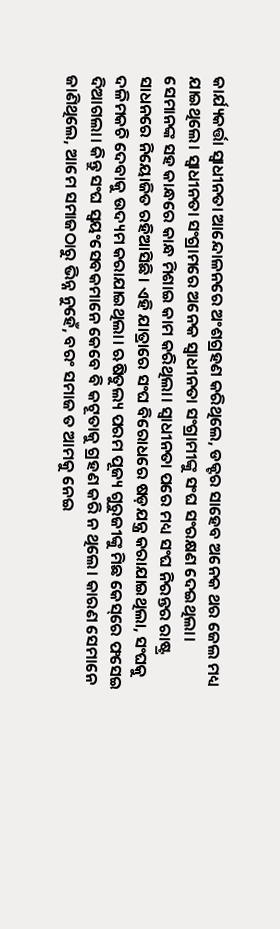କାର୍ଯ୍ୟକର୍ତ୍ତା ସ୍ବାଧୀନତା ଆନ୍ଦୋଳନରେ ଅଂଶଗ୍ରହଣ କରିଥିଲେ, ଡକ୍ଟର ସାହେବ ଅନେକ ଥର ଜେଲ ମଧ୍ୟ ଯାଇଥିଲେ। ସ୍ବାଧୀନତା ସଂଗ୍ରାମରେ ଅନେକ ସ୍ବାଧୀନତା ସଂଗ୍ରାମୀଙ୍କୁ ସଂଘ ସଂରକ୍ଷଣ ଦେଇଥିଲା।
ସେମାନଙ୍କ ସହ କାନ୍ଧରେ କାନ୍ଧ ମିଶାଇ କାମ କରିଥିଲା। ସ୍ବାଧୀନତା ପରେ ମଧ୍ୟ ସଂଘ ନିରନ୍ତର ରାଷ୍ଟ୍ର ସାଧନରେ ନିୟୋଜିତ ରହିଆସିଛି। ଏହି ଯାତ୍ରାରେ ସଂଘ ବିରୋଧରେ ଷଡ଼ଯନ୍ତ୍ର କରାଯାଇଥିଲା, ସଂଘକୁ ଦଳିମକଚି ଦେବାକୁ ଉଦ୍ୟମ କରାଯାଇଥିଲା। ଋଷିତୁଲ୍ୟ ପରମ ପୂଜ୍ୟ ଗୁରୁଜୀଙ୍କୁ ମିଛ କେସ୍‌ରେ ଫସେଇ ଦିଆଗଲା। କିନ୍ତୁ ସଂଘ ସ୍ବୟଂସେବକମାନେ କେବେ ବି କଟୂତାକୁ ଗ୍ରହଣ କରି ନ ଥିଲେ। କାରଣ ସେମାନେ ଜାଣିଥିଲେ, ଆମେ ସମାଜଠାରୁ ଭିନ୍ନ ନୁହେଁ, ବରଂ ସମାଜ ତ ଆମକୁ ନେଇ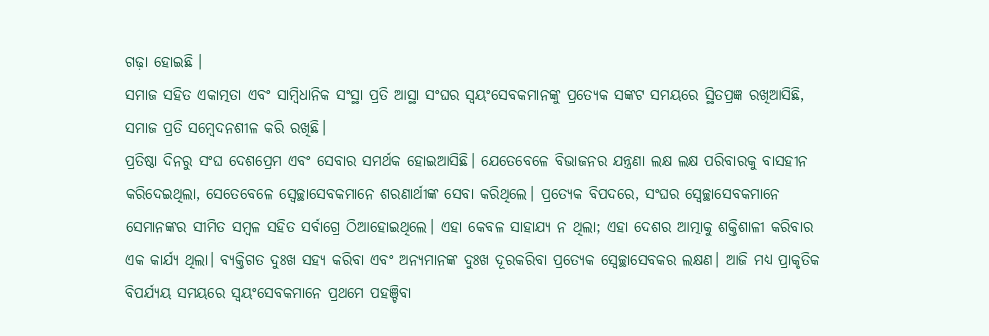ଗଢ଼ା ହୋଇଛି ।
ସମାଜ ସହିତ ଏକାତ୍ମତା ଏବଂ ସାମ୍ବିଧାନିକ ସଂସ୍ଥା ପ୍ରତି ଆସ୍ଥା ସଂଘର ସ୍ବୟଂସେବକମାନଙ୍କୁ ପ୍ରତ୍ୟେକ ସଙ୍କଟ ସମୟରେ ସ୍ଥିତପ୍ରଜ୍ଞ ରଖିଆସିଛି, ସମାଜ ପ୍ରତି ସମ୍ବେଦନଶୀଳ କରି ରଖିଛି।
ପ୍ରତିଷ୍ଠା ଦିନରୁ ସଂଘ ଦେଶପ୍ରେମ ଏବଂ ସେବାର ସମର୍ଥକ ହୋଇଆସିଛି। ଯେତେବେଳେ ବିଭାଜନର ଯନ୍ତ୍ରଣା ଲକ୍ଷ ଲକ୍ଷ ପରିବାରକୁ ବାସହୀନ କରିଦେଇଥିଲା, ସେତେବେଳେ ସ୍ବେଚ୍ଛାସେବକମାନେ ଶରଣାର୍ଥୀଙ୍କ ସେବା କରିଥିଲେ। ପ୍ରତ୍ୟେକ ବିପଦରେ, ସଂଘର ସ୍ବେଚ୍ଛାସେବକମାନେ ସେମାନଙ୍କର ସୀମିତ ସମ୍ବଳ ସହିତ ସର୍ବାଗ୍ରେ ଠିଆହୋଇଥିଲେ। ଏହା କେବଳ ସାହାଯ୍ୟ ନ ଥିଲା; ଏହା ଦେଶର ଆତ୍ମାକୁ ଶକ୍ତିଶାଳୀ କରିବାର ଏକ କାର୍ଯ୍ୟ ଥିଲା। ବ୍ୟକ୍ତିଗତ ଦୁଃଖ ସହ୍ୟ କରିବା ଏବଂ ଅନ୍ୟମାନଙ୍କ ଦୁଃଖ ଦୂରକରିବା ପ୍ରତ୍ୟେକ ସ୍ବେଚ୍ଛାସେବକର ଲକ୍ଷଣ। ଆଜି ମଧ୍ୟ ପ୍ରାକୃତିକ ବିପର୍ଯ୍ୟୟ ସମୟରେ ସ୍ବୟଂସେବକମାନେ ପ୍ରଥମେ ପହଞ୍ଚିବା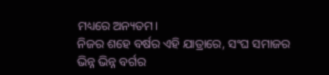ମଧ୍ୟରେ ଅନ୍ୟତମ।
ନିଜର ଶହେ ବର୍ଷର ଏହି ଯାତ୍ରାରେ, ସଂଘ ସମାଜର ଭିନ୍ନ ଭିନ୍ନ ବର୍ଗର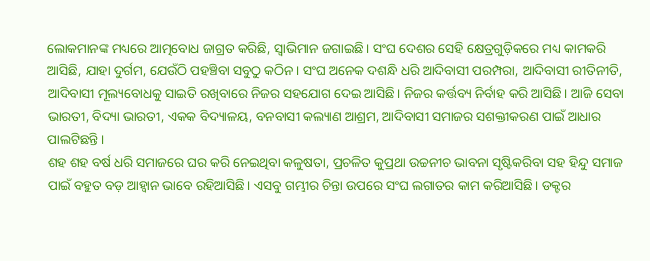ଲୋକମାନଙ୍କ ମଧ୍ୟରେ ଆତ୍ମବୋଧ ଜାଗ୍ରତ କରିଛି, ସ୍ବାଭିମାନ ଜଗାଇଛି। ସଂଘ ଦେଶର ସେହି କ୍ଷେତ୍ରଗୁଡ଼ିକରେ ମଧ୍ୟ କାମକରି ଆସିଛି, ଯାହା ଦୁର୍ଗମ, ଯେଉଁଠି ପହଞ୍ଚିବା ସବୁଠୁ କଠିନ। ସଂଘ ଅନେକ ଦଶନ୍ଧି ଧରି ଆଦିବାସୀ ପରମ୍ପରା, ଆଦିବାସୀ ରୀତିନୀତି, ଆଦିବାସୀ ମୂଲ୍ୟବୋଧକୁ ସାଇତି ରଖିବାରେ ନିଜର ସହଯୋଗ ଦେଇ ଆସିଛି। ନିଜର କର୍ତ୍ତବ୍ୟ ନିର୍ବାହ କରି ଆସିଛି। ଆଜି ସେବା ଭାରତୀ, ବିଦ୍ୟା ଭାରତୀ, ଏକକ ବିଦ୍ୟାଳୟ, ବନବାସୀ କଲ୍ୟାଣ ଆଶ୍ରମ, ଆଦିବାସୀ ସମାଜର ସଶକ୍ତୀକରଣ ପାଇଁ ଆଧାର ପାଲଟିଛନ୍ତି।
ଶହ ଶହ ବର୍ଷ ଧରି ସମାଜରେ ଘର କରି ନେଇଥିବା କଳୁଷତା, ପ୍ରଚଳିତ କୁପ୍ରଥା ଉଚ୍ଚନୀଚ ଭାବନା ସୃଷ୍ଟିକରିବା ସହ ହିନ୍ଦୁ ସମାଜ ପାଇଁ ବହୁତ ବଡ଼ ଆହ୍ବାନ ଭାବେ ରହିଆସିଛି। ଏସବୁ ଗମ୍ଭୀର ଚିନ୍ତା ଉପରେ ସଂଘ ଲଗାତର କାମ କରିଆସିଛି। ଡକ୍ଟର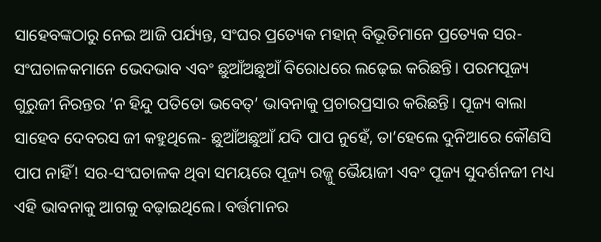ସାହେବଙ୍କଠାରୁ ନେଇ ଆଜି ପର୍ଯ୍ୟନ୍ତ, ସଂଘର ପ୍ରତ୍ୟେକ ମହାନ୍‌ ବିଭୂତିମାନେ ପ୍ରତ୍ୟେକ ସର-ସଂଘଚାଳକମାନେ ଭେଦଭାବ ଏବଂ ଛୁଆଁଅଛୁଆଁ ବିରୋଧରେ ଲଢ଼େଇ କରିଛନ୍ତି। ପରମପୂଜ୍ୟ ଗୁରୁଜୀ ନିରନ୍ତର ‘ନ ହିନ୍ଦୁ ପତିତୋ ଭବେତ୍‌’ ଭାବନାକୁ ପ୍ରଚାରପ୍ରସାର କରିଛନ୍ତି। ପୂଜ୍ୟ ବାଲା ସାହେବ ଦେବରସ ଜୀ କହୁଥିଲେ- ଛୁଆଁଅଛୁଆଁ ଯଦି ପାପ ନୁହେଁ, ତା’ହେଲେ ଦୁନିଆରେ କୌଣସି ପାପ ନାହିଁ! ସର-ସଂଘଚାଳକ ଥିବା ସମୟରେ ପୂଜ୍ୟ ରଜ୍ଜୁ ଭୈୟାଜୀ ଏବଂ ପୂଜ୍ୟ ସୁଦର୍ଶନଜୀ ମଧ୍ୟ ଏହି ଭାବନାକୁ ଆଗକୁ ବଢ଼ାଇଥିଲେ। ବର୍ତ୍ତମାନର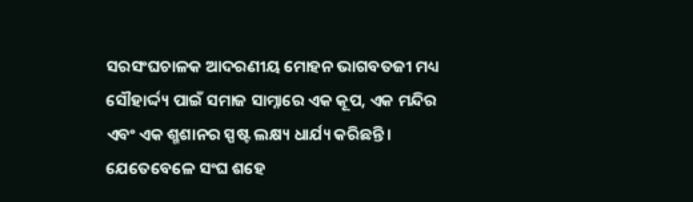ସରସଂଘଚାଳକ ଆଦରଣୀୟ ମୋହନ ଭାଗବତଜୀ ମଧ୍ୟ ସୌହାର୍ଦ୍ଦ୍ୟ ପାଇଁ ସମାଜ ସାମ୍ନାରେ ଏକ କୂପ, ଏକ ମନ୍ଦିର ଏବଂ ଏକ ଶ୍ମଶାନର ସ୍ପଷ୍ଟ ଲକ୍ଷ୍ୟ ଧାର୍ଯ୍ୟ କରିଛନ୍ତି। ଯେତେବେଳେ ସଂଘ ଶହେ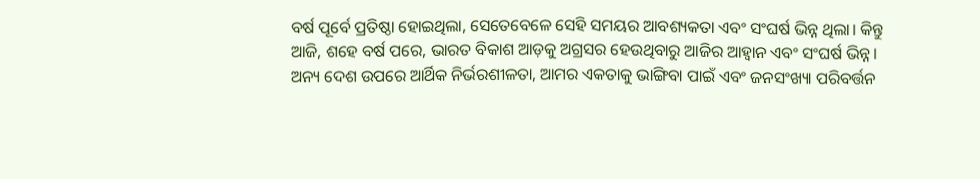ବର୍ଷ ପୂର୍ବେ ପ୍ରତିଷ୍ଠା ହୋଇଥିଲା, ସେତେବେଳେ ସେହି ସମୟର ଆବଶ୍ୟକତା ଏବଂ ସଂଘର୍ଷ ଭିନ୍ନ ଥିଲା। କିନ୍ତୁ ଆଜି, ଶହେ ବର୍ଷ ପରେ, ଭାରତ ବିକାଶ ଆଡ଼କୁ ଅଗ୍ରସର ହେଉଥିବାରୁ ଆଜିର ଆହ୍ବାନ ଏବଂ ସଂଘର୍ଷ ଭିନ୍ନ। ଅନ୍ୟ ଦେଶ ଉପରେ ଆର୍ଥିକ ନିର୍ଭରଶୀଳତା, ଆମର ଏକତାକୁ ଭାଙ୍ଗିବା ପାଇଁ ଏବଂ ଜନସଂଖ୍ୟା ପରିବର୍ତ୍ତନ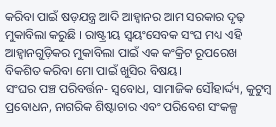କରିବା ପାଇଁ ଷଡ଼ଯନ୍ତ୍ର ଆଦି ଆହ୍ବାନର ଆମ ସରକାର ଦୃଢ଼ ମୁକାବିଲା କରୁଛି । ରାଷ୍ଟ୍ରୀୟ ସ୍ବୟଂସେବକ ସଂଘ ମଧ୍ୟ ଏହି ଆହ୍ବାନଗୁଡ଼ିକର ମୁକାବିଲା ପାଇଁ ଏକ କଂକ୍ରିଟ ରୂପରେଖ ବିକଶିତ କରିବା ମୋ ପାଇଁ ଖୁସିର ବିଷୟ।
ସଂଘର ପଞ୍ଚ ପରିବର୍ତ୍ତନ- ସ୍ବବୋଧ, ସାମାଜିକ ସୌହାର୍ଦ୍ଦ୍ୟ, କୁଟୁମ୍ବ ପ୍ରବୋଧନ, ନାଗରିକ ଶିଷ୍ଟାଚାର ଏବଂ ପରିବେଶ ସଂକଳ୍ପ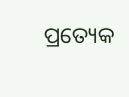ପ୍ରତ୍ୟେକ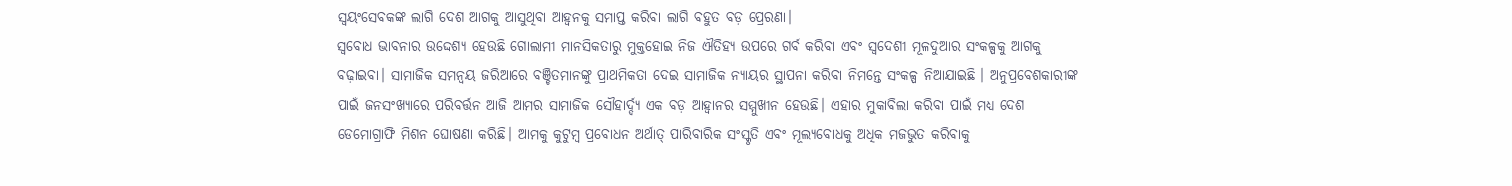ସ୍ବୟଂସେବକଙ୍କ ଲାଗି ଦେଶ ଆଗକୁ ଆସୁଥିବା ଆହ୍ବନକୁ ସମାପ୍ତ କରିବା ଲାଗି ବହୁତ ବଡ଼ ପ୍ରେରଣା।
ସ୍ବବୋଧ ଭାବନାର ଉଦ୍ଦେଶ୍ୟ ହେଉଛି ଗୋଲାମୀ ମାନସିକତାରୁ ମୁକ୍ତହୋଇ ନିଜ ଐତିହ୍ୟ ଉପରେ ଗର୍ବ କରିବା ଏବଂ ସ୍ବଦେଶୀ ମୂଳଦୁଆର ସଂକଳ୍ପକୁ ଆଗକୁ ବଢ଼ାଇବା। ସାମାଜିକ ସମନ୍ବୟ ଜରିଆରେ ବଞ୍ଚିତମାନଙ୍କୁ ପ୍ରାଥମିକତା ଦେଇ ସାମାଜିକ ନ୍ୟାୟର ସ୍ଥାପନା କରିବା ନିମନ୍ତେ ସଂକଳ୍ପ ନିଆଯାଇଛି । ଅନୁପ୍ରବେଶକାରୀଙ୍କ ପାଇଁ ଜନସଂଖ୍ୟାରେ ପରିବର୍ତ୍ତନ ଆଜି ଆମର ସାମାଜିକ ସୌହାର୍ଦ୍ଦ୍ୟ ଏକ ବଡ଼ ଆହ୍ବାନର ସମ୍ମୁଖୀନ ହେଉଛି। ଏହାର ମୁକାବିଲା କରିବା ପାଇଁ ମଧ୍ୟ ଦେଶ ଡେମୋଗ୍ରାଫି ମିଶନ ଘୋଷଣା କରିଛି। ଆମକୁ କୁଟୁମ୍ବ ପ୍ରବୋଧନ ଅର୍ଥାତ୍‌ ପାରିବାରିକ ସଂସ୍କୃତି ଏବଂ ମୂଲ୍ୟବୋଧକୁ ଅଧିକ ମଜଭୁତ କରିବାକୁ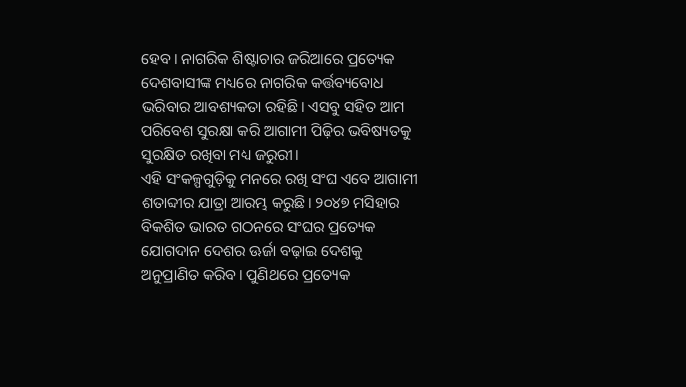ହେବ। ନାଗରିକ ଶିଷ୍ଟାଚାର ଜରିଆରେ ପ୍ରତ୍ୟେକ ଦେଶବାସୀଙ୍କ ମଧ୍ୟରେ ନାଗରିକ କର୍ତ୍ତବ୍ୟବୋଧ ଭରିବାର ଆବଶ୍ୟକତା ରହିଛି। ଏସବୁ ସହିତ ଆମ ପରିବେଶ ସୁରକ୍ଷା କରି ଆଗାମୀ ପିଢ଼ିର ଭବିଷ୍ୟତକୁ ସୁରକ୍ଷିତ ରଖିବା ମଧ୍ୟ ଜରୁରୀ।
ଏହି ସଂକଳ୍ପଗୁଡ଼ିକୁ ମନରେ ରଖି ସଂଘ ଏବେ ଆଗାମୀ ଶତାବ୍ଦୀର ଯାତ୍ରା ଆରମ୍ଭ କରୁଛି। ୨୦୪୭ ମସିହାର ବିକଶିତ ଭାରତ ଗଠନରେ ସଂଘର ପ୍ରତ୍ୟେକ ଯୋଗଦାନ ଦେଶର ଊର୍ଜା ବଢ଼ାଇ ଦେଶକୁ ଅନୁପ୍ରାଣିତ କରିବ। ପୁଣିଥରେ ପ୍ରତ୍ୟେକ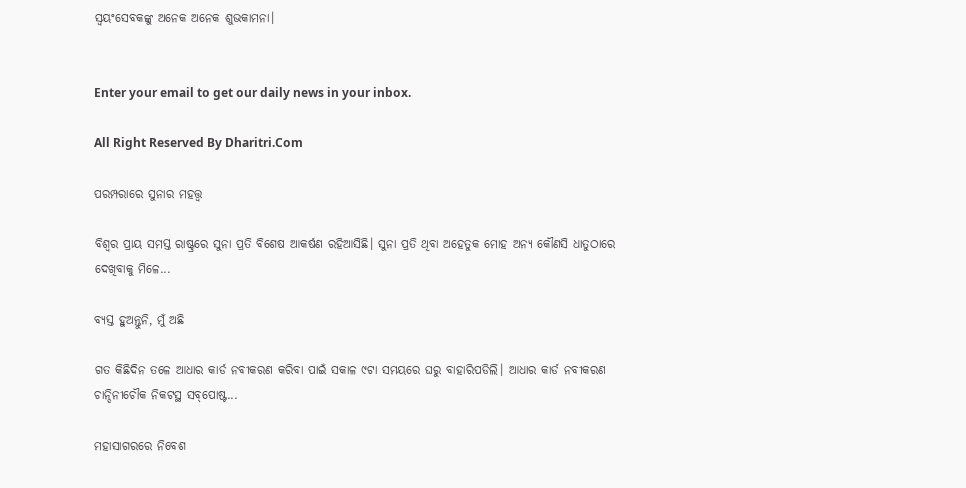ସ୍ବୟଂସେବକଙ୍କୁ ଅନେକ ଅନେକ ଶୁଭକାମନା।


Enter your email to get our daily news in your inbox.

All Right Reserved By Dharitri.Com

ପରମ୍ପରାରେ ସୁନାର ମହତ୍ତ୍ୱ

ବିଶ୍ବର ପ୍ରାୟ ସମସ୍ତ ରାଷ୍ଟ୍ରରେ ସୁନା ପ୍ରତି ବିଶେଷ ଆକର୍ଷଣ ରହିଆସିଛି। ସୁନା ପ୍ରତି ଥିବା ଅହେତୁକ ମୋହ ଅନ୍ୟ କୌଣସି ଧାତୁଠାରେ ଦେଖିବାକୁ ମିଳେ...

ବ୍ୟସ୍ତ ହୁଅନ୍ତୁନି, ମୁଁ ଅଛି

ଗତ କିଛିଦିନ ତଳେ ଆଧାର କାର୍ଡ ନବୀକରଣ କରିବା ପାଇଁ ସକାଳ ୯ଟା ସମୟରେ ଘରୁ ବାହାରିପଡିଲି। ଆଧାର କାର୍ଡ ନବୀକରଣ ଚାନ୍ଦିନୀଚୌକ ନିକଟସ୍ଥ ସବ୍‌ପୋଷ୍ଟ...

ମହାସାଗରରେ ନିବେଶ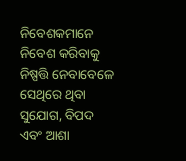ନିବେଶକମାନେ ନିବେଶ କରିବାକୁ ନିଷ୍ପତ୍ତି ନେବାବେଳେ ସେଥିରେ ଥିବା ସୁଯୋଗ, ବିପଦ ଏବଂ ଆଶା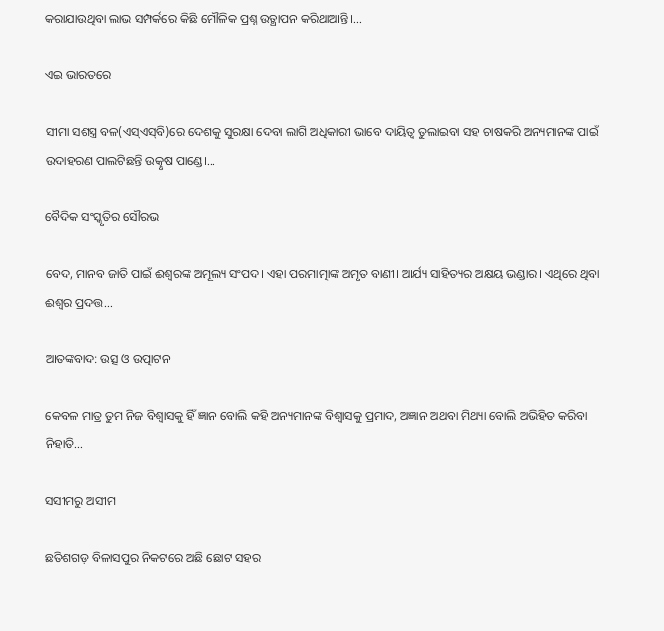କରାଯାଉଥିବା ଲାଭ ସମ୍ପର୍କରେ କିଛି ମୌଳିକ ପ୍ରଶ୍ନ ଉତ୍ଥାପନ କରିଥାଆନ୍ତି।...

ଏଇ ଭାରତରେ

ସୀମା ସଶସ୍ତ୍ର ବଳ(ଏସ୍‌ଏସ୍‌ବି)ରେ ଦେଶକୁ ସୁରକ୍ଷା ଦେବା ଲାଗି ଅଧିକାରୀ ଭାବେ ଦାୟିତ୍ୱ ତୁଲାଇବା ସହ ଚାଷକରି ଅନ୍ୟମାନଙ୍କ ପାଇଁ ଉଦାହରଣ ପାଲଟିଛନ୍ତି ଉତ୍କୃଷ ପାଣ୍ଡେ।...

ବୈଦିକ ସଂସ୍କୃତିର ସୌରଭ

ବେଦ, ମାନବ ଜାତି ପାଇଁ ଈଶ୍ୱରଙ୍କ ଅମୂଲ୍ୟ ସଂପଦ। ଏହା ପରମାତ୍ମାଙ୍କ ଅମୃତ ବାଣୀ। ଆର୍ଯ୍ୟ ସାହିତ୍ୟର ଅକ୍ଷୟ ଭଣ୍ଡାର। ଏଥିରେ ଥିବା ଈଶ୍ୱର ପ୍ରଦତ୍ତ...

ଆତଙ୍କବାଦ: ଉତ୍ସ ଓ ଉତ୍ପାଟନ

କେବଳ ମାତ୍ର ତୁମ ନିଜ ବିଶ୍ୱାସକୁ ହିଁ ଜ୍ଞାନ ବୋଲି କହି ଅନ୍ୟମାନଙ୍କ ବିଶ୍ୱାସକୁ ପ୍ରମାଦ, ଅଜ୍ଞାନ ଅଥବା ମିଥ୍ୟା ବୋଲି ଅଭିହିତ କରିବା ନିହାତି...

ସସୀମରୁ ଅସୀମ

ଛତିଶଗଡ଼ ବିଳାସପୁର ନିକଟରେ ଅଛି ଛୋଟ ସହର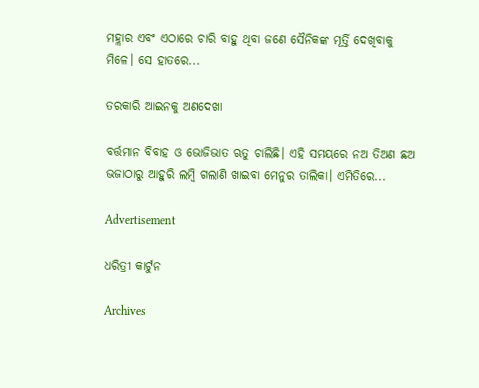ମହ୍ଲାର ଏବଂ ଏଠାରେ ଚାରି ବାହୁ ଥିବା ଜଣେ ସୈନିକଙ୍କ ମୂର୍ତ୍ତି ଦେଖିବାକୁ ମିଳେ। ସେ ହାତରେ...

ତରକାରି ଆଇନକୁ ଅଣଦେଖା

ବର୍ତ୍ତମାନ ବିବାହ ଓ ଭୋଜିଭାତ ଋତୁ ଚାଲିଛି। ଏହି ସମୟରେ ନଅ ତିଅଣ ଛଅ ଭଜାଠାରୁ ଆହୁରି ଲମ୍ବି ଗଲାଣି ଖାଇବା ମେନୁର ତାଲିକା। ଏମିତିରେ...

Advertisement

ଧରିତ୍ରୀ କାର୍ଟୁନ

Archives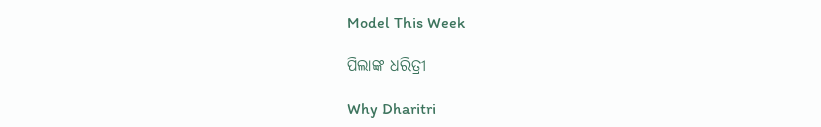Model This Week

ପିଲାଙ୍କ ଧରିତ୍ରୀ

Why Dharitri